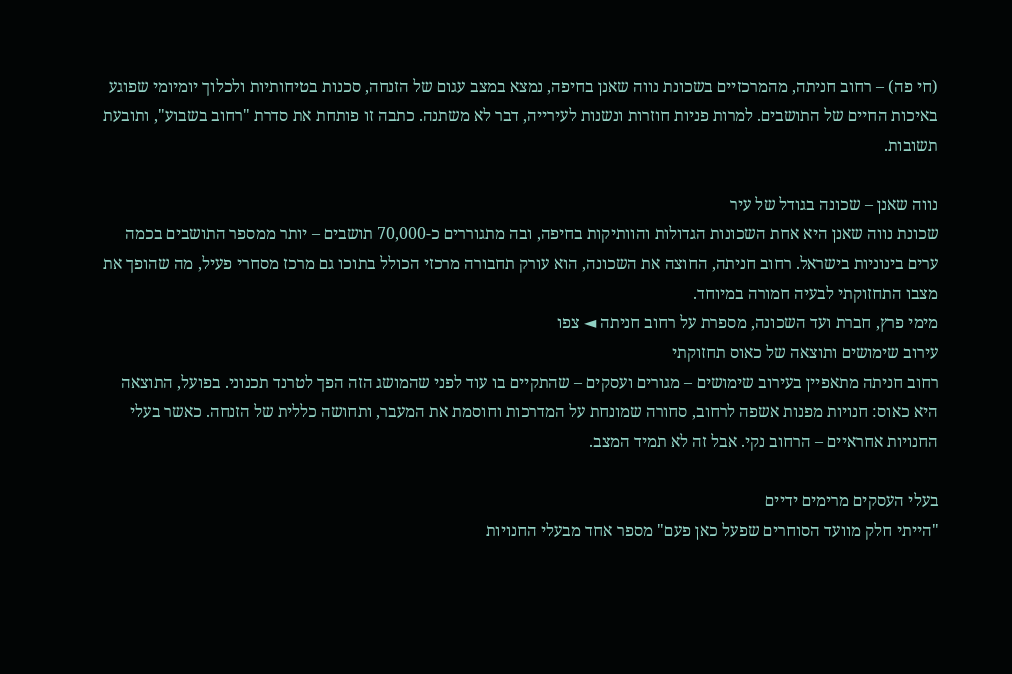(חי פה) – רחוב חניתה, מהמרכזיים בשכונת נווה שאנן בחיפה, נמצא במצב עגום של הזנחה, סכנות בטיחותיות ולכלוך יומיומי שפוגע באיכות החיים של התושבים. למרות פניות חוזרות ונשנות לעירייה, דבר לא משתנה. כתבה זו פותחת את סדרת "רחוב בשבוע", ותובעת תשובות.

נווה שאנן – שכונה בגודל של עיר
שכונת נווה שאנן היא אחת השכונות הגדולות והוותיקות בחיפה, ובה מתגוררים כ-70,000 תושבים – יותר ממספר התושבים בכמה ערים בינוניות בישראל. רחוב חניתה, החוצה את השכונה, הוא עורק תחבורה מרכזי הכולל בתוכו גם מרכז מסחרי פעיל, מה שהופך את מצבו התחזוקתי לבעיה חמורה במיוחד.
מימי פרץ, חברת ועד השכונה, מספרת על רחוב חניתה ◄ צפו
עירוב שימושים ותוצאה של כאוס תחזוקתי
רחוב חניתה מתאפיין בעירוב שימושים – מגורים ועסקים – שהתקיים בו עוד לפני שהמושג הזה הפך לטרנד תכנוני. בפועל, התוצאה היא כאוס: חנויות מפנות אשפה לרחוב, סחורה שמונחת על המדרכות וחוסמת את המעבר, ותחושה כללית של הזנחה. כאשר בעלי החנויות אחראיים – הרחוב נקי. אבל זה לא תמיד המצב.

בעלי העסקים מרימים ידיים
"הייתי חלק מוועד הסוחרים שפעל כאן פעם" מספר אחד מבעלי החנויות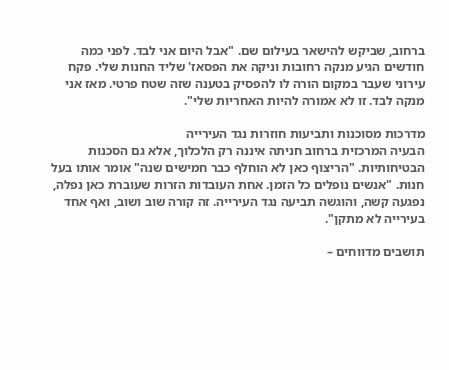ברחוב, שביקש להישאר בעילום שם. "אבל היום אני לבד. לפני כמה חודשים הגיע מנקה רחובות וניקה את הפסאז' שליד החנות שלי. פקח עירוני שעבר במקום הורה לו להפסיק בטענה שזה שטח פרטי. מאז אני מנקה לבד. זו לא אמורה להיות האחריות שלי".

מדרכות מסוכנות ותביעות חוזרות נגד העירייה
הבעיה המרכזית ברחוב חניתה איננה רק הלכלוך, אלא גם הסכנות הבטיחותיות. "הריצוף כאן לא הוחלף כבר חמישים שנה" אומר אותו בעל חנות. "אנשים נופלים כל הזמן. אחת העובדות הזרות שעוברת כאן נפלה, נפגעה קשה, והוגשה תביעה נגד העירייה. זה קורה שוב ושוב, ואף אחד בעירייה לא מתקן".

תושבים מדווחים –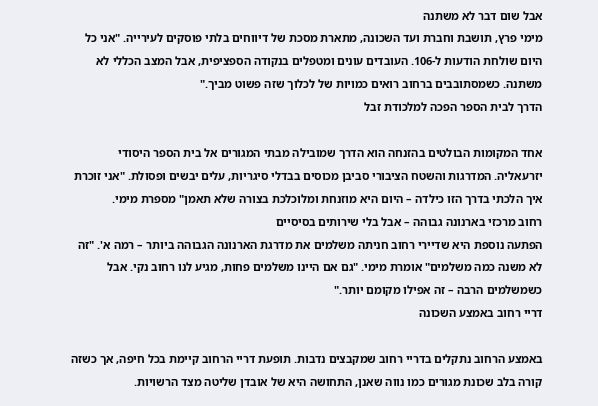אבל שום דבר לא משתנה
מימי פרץ, תושבת וחברת ועד השכונה, מתארת מסכת של דיווחים בלתי פוסקים לעירייה. "אני כל היום שולחת הודעות ל-106. העובדים עונים ומטפלים בנקודה הספציפית, אבל המצב הכללי לא משתנה. כשמסתובבים ברחוב רואים כמויות של לכלוך שזה פשוט מביך."
הדרך לבית הספר הפכה למלכודת זבל

אחד המקומות הבולטים בהזנחה הוא הדרך שמובילה מבתי המגורים אל בית הספר היסודי יזרעאליה. המדרגות והשטח הציבורי סביבן מכוסים בבדלי סיגריות, עלים יבשים ופסולת. "אני זוכרת איך הלכתי בדרך הזו כילדה – היום היא מוזנחת ומלוכלכת בצורה שלא תאמן" מספרת מימי.
רחוב מרכזי בארנונה גבוהה – אבל בלי שירותים בסיסיים
הפתעה נוספת היא שדיירי רחוב חניתה משלמים את מדרגת הארנונה הגבוהה ביותר – רמה א'. "זה לא משנה כמה משלמים" אומרת מימי. "גם אם היינו משלמים פחות, מגיע לנו רחוב נקי. אבל כשמשלמים הרבה – זה אפילו מקומם יותר."
דריי רחוב באמצע השכונה

באמצע הרחוב נתקלים בדריי רחוב שמקבצים נדבות. תופעת דריי הרחוב קיימת בכל חיפה, אך כשזה קורה בלב שכונת מגורים כמו נווה שאנן, התחושה היא של אובדן שליטה מצד הרשויות.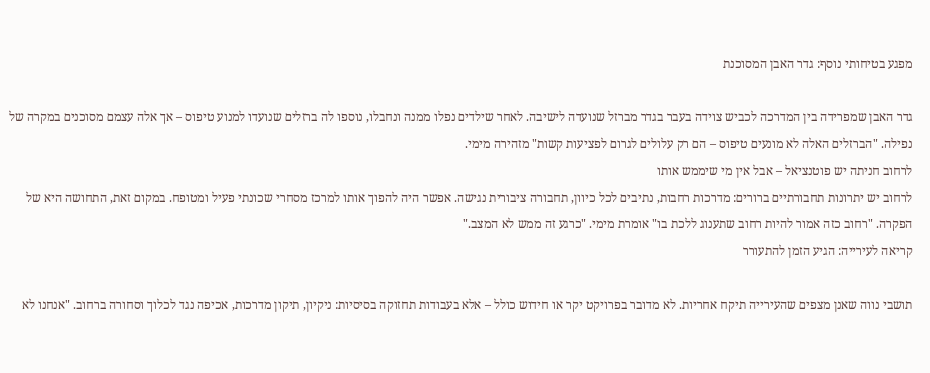מפגע בטיחותי נוסף: גדר האבן המסוכנת

גדר האבן שמפרידה בין המדרכה לכביש צוידה בעבר בגדר מברזל שנועדה לישיבה. לאחר שילדים נפלו ממנה ונחבלו, נוספו לה ברזלים שנועדו למנוע טיפוס – אך אלה עצמם מסוכנים במקרה של נפילה. "הברזלים האלה לא מונעים טיפוס – הם רק עלולים לגרום לפציעות קשות" מזהירה מימי.
לרחוב חניתה יש פוטנציאל – אבל אין מי שיממש אותו
לרחוב יש יתרונות תחבורתיים ברורים: מדרכות רחבות, נתיבים לכל כיוון, תחבורה ציבורית נגישה. אפשר היה להפוך אותו למרכז מסחרי שכונתי פעיל ומטופח. במקום זאת, התחושה היא של הפקרה. "רחוב כזה אמור להיות רחוב שתענוג ללכת בו" אומרת מימי. "כרגע זה ממש לא המצב."
קריאה לעירייה: הגיע הזמן להתעורר

תושבי נווה שאנן מצפים שהעירייה תיקח אחריות. לא מדובר בפרויקט יקר או חידוש כולל – אלא בעבודות תחזוקה בסיסיות: ניקיון, תיקון מדרכות, אכיפה נגד לכלוך וסחורה ברחוב. "אנחנו לא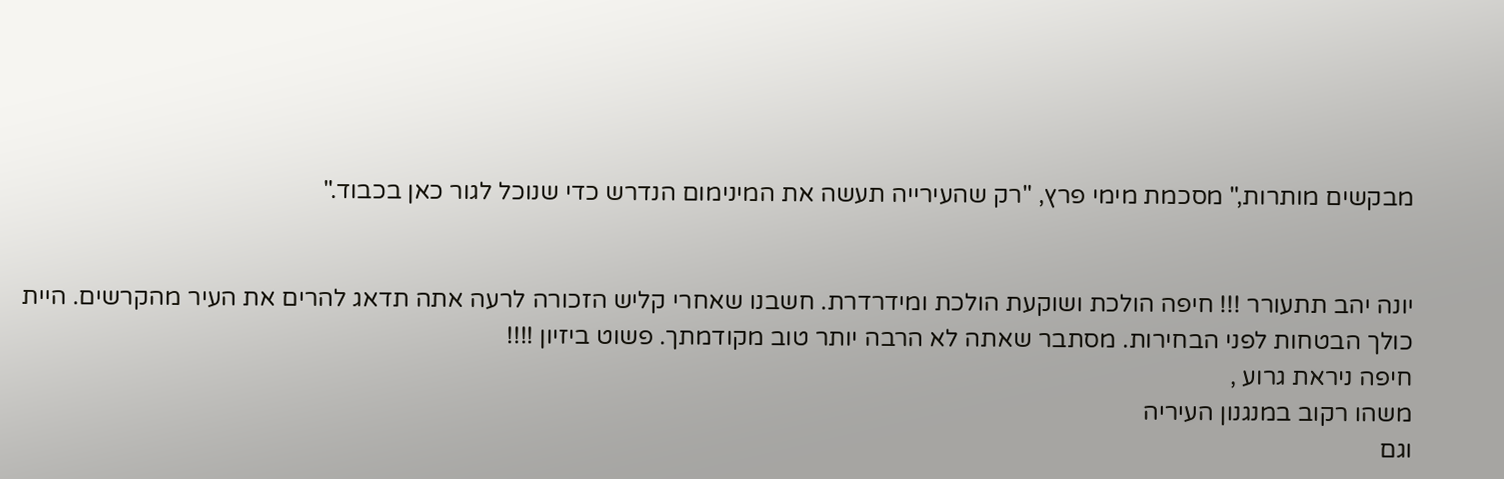מבקשים מותרות," מסכמת מימי פרץ, "רק שהעירייה תעשה את המינימום הנדרש כדי שנוכל לגור כאן בכבוד."


יונה יהב תתעורר !!! חיפה הולכת ושוקעת הולכת ומידרדרת. חשבנו שאחרי קליש הזכורה לרעה אתה תדאג להרים את העיר מהקרשים. היית כולך הבטחות לפני הבחירות. מסתבר שאתה לא הרבה יותר טוב מקודמתך. פשוט ביזיון !!!!
חיפה ניראת גרוע ,
משהו רקוב במנגנון העיריה
וגם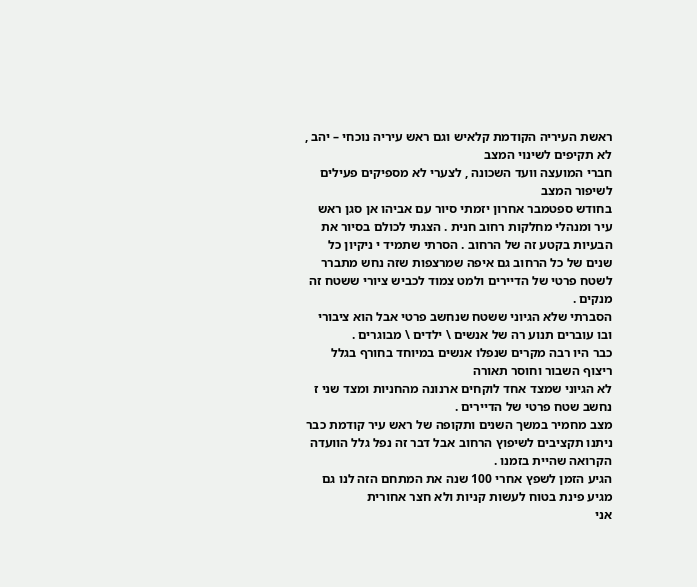ראשת העיריה הקודמת קלאיש וגם ראש עיריה נוכחי – יהב , לא תקיפים לשינוי המצב
חברי המועצה וועד השכונה , לצערי לא מספיקים פעילים לשיפור המצב
בחודש ספטמבר אחרון יזמתי סיור עם אביהו אן סגן ראש עיר ומנהלי מחלקות רחוב חנית . הצגתי לכולם בסיור את הבעיות בקטע זה של הרחוב . הסרתי שתמיד י ניקיון כל שנים של כל הרחוב גם איפה שמרצפות שזה נחש מתברר לשטח פרטי של הדיירים ולמט צמוד לכביש ציורי ששטח זה מנקים .
הסברתי שלא הגיוני ששטח שנחשב פרטי אבל הוא ציבורי ובו עוברים תנוע רה של אנשים \ ילדים \ מבוגרים .
כבר היו רבה מקרים שנפלו אנשים במיוחד בחורף בגלל ריצוף השבור וחוסר תאורה
לא הגיוני שמצד אחד לוקחים ארנונה מהחניות ומצד שני ז נחשב שטח פרטי של הדיירים .
מצב מחמיר במשך השנים ותקופה של ראש עיר קודמת כבר ניתנו תקציבים לשיפוץ הרחוב אבל דבר זה נפל גלל הוועדה הקרואה שהיית בזמנו .
הגיע הזמן לשפץ אחרי 100 שנה את המתחם הזה לנו גם מגיע פינת בטוח לעשות קניות ולא חצר אחורית
אני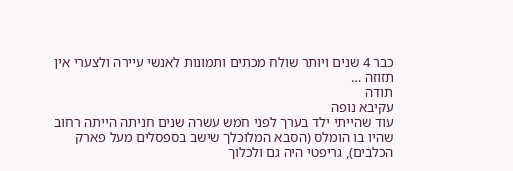כבר 4 שנים ויותר שולח מכתים ותמונות לאנשי עיירה ולצערי אין תזוזה …
תודה
עקיבא נופה
עוד שהייתי ילד בערך לפני חמש עשרה שנים חניתה הייתה רחוב שהיו בו הומלס (הסבא המלוכלך שישב בספסלים מעל פארק הכלבים), גריפטי היה גם ולכלוך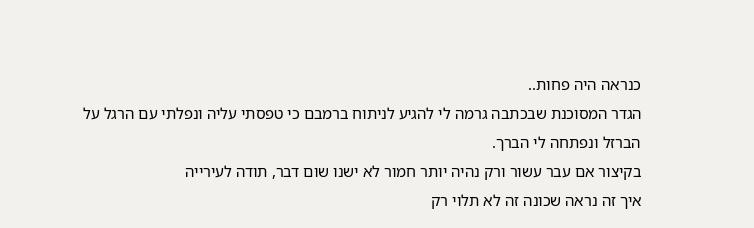כנראה היה פחות..
הגדר המסוכנת שבכתבה גרמה לי להגיע לניתוח ברמבם כי טפסתי עליה ונפלתי עם הרגל על הברזל ונפתחה לי הברך.
בקיצור אם עבר עשור ורק נהיה יותר חמור לא ישנו שום דבר, תודה לעירייה
איך זה נראה שכונה זה לא תלוי רק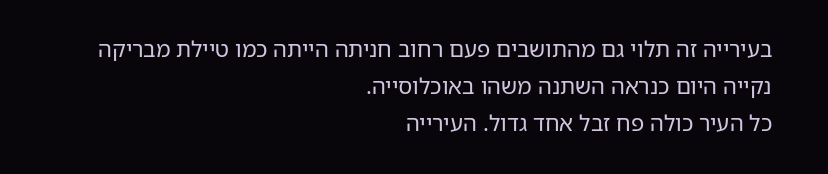בעירייה זה תלוי גם מהתושבים פעם רחוב חניתה הייתה כמו טיילת מבריקה נקייה היום כנראה השתנה משהו באוכלוסייה.
כל העיר כולה פח זבל אחד גדול. העירייה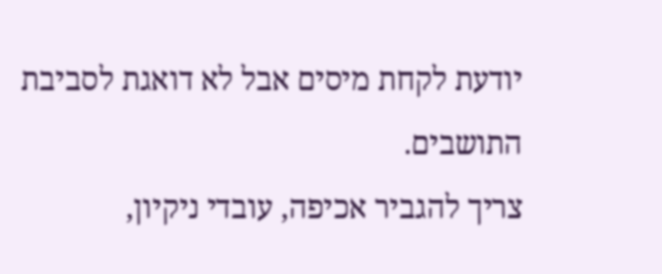יודעת לקחת מיסים אבל לא דואגת לסביבת התושבים.
צריך להגביר אכיפה, עובדי ניקיון,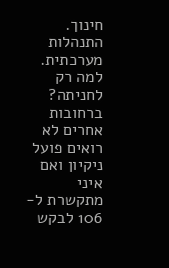חינוך.
התנהלות מערכתית.
למה רק לחניתה? ברחובות אחרים לא רואים פועל ניקיון ואם איני מתקשרת ל- 106 לבקש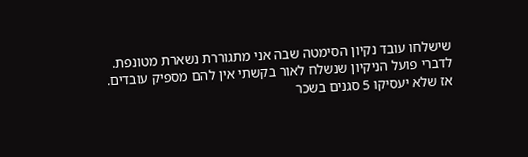שישלחו עובד נקיון הסימטה שבה אני מתגוררת נשארת מטונפת. לדברי פועל הניקיון שנשלח לאור בקשתי אין להם מספיק עובדים. אז שלא יעסיקו 5 סגנים בשכר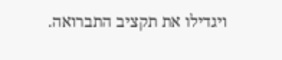ויגדילו את תקציב התברואה.